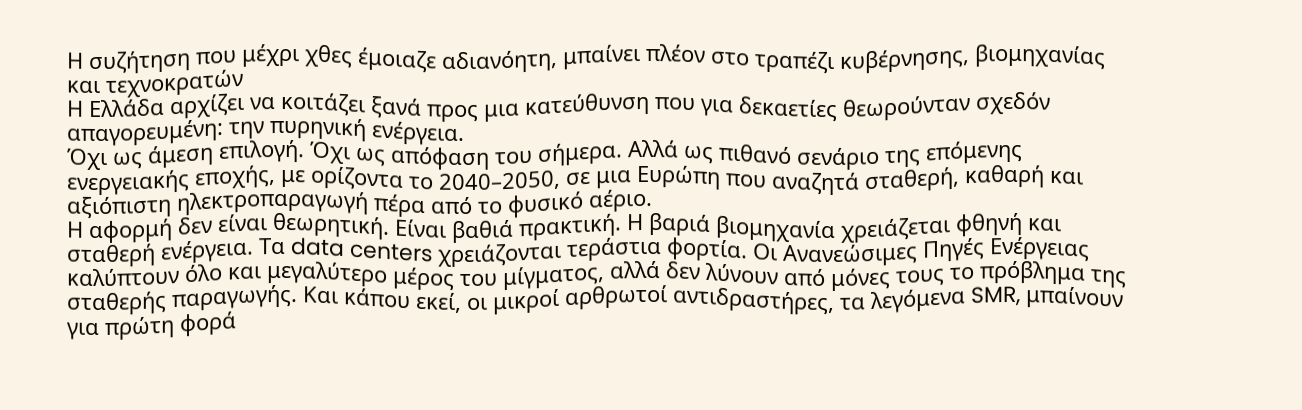Η συζήτηση που μέχρι χθες έμοιαζε αδιανόητη, μπαίνει πλέον στο τραπέζι κυβέρνησης, βιομηχανίας και τεχνοκρατών
Η Ελλάδα αρχίζει να κοιτάζει ξανά προς μια κατεύθυνση που για δεκαετίες θεωρούνταν σχεδόν απαγορευμένη: την πυρηνική ενέργεια.
Όχι ως άμεση επιλογή. Όχι ως απόφαση του σήμερα. Αλλά ως πιθανό σενάριο της επόμενης ενεργειακής εποχής, με ορίζοντα το 2040–2050, σε μια Ευρώπη που αναζητά σταθερή, καθαρή και αξιόπιστη ηλεκτροπαραγωγή πέρα από το φυσικό αέριο.
Η αφορμή δεν είναι θεωρητική. Είναι βαθιά πρακτική. Η βαριά βιομηχανία χρειάζεται φθηνή και σταθερή ενέργεια. Τα data centers χρειάζονται τεράστια φορτία. Οι Ανανεώσιμες Πηγές Ενέργειας καλύπτουν όλο και μεγαλύτερο μέρος του μίγματος, αλλά δεν λύνουν από μόνες τους το πρόβλημα της σταθερής παραγωγής. Και κάπου εκεί, οι μικροί αρθρωτοί αντιδραστήρες, τα λεγόμενα SMR, μπαίνουν για πρώτη φορά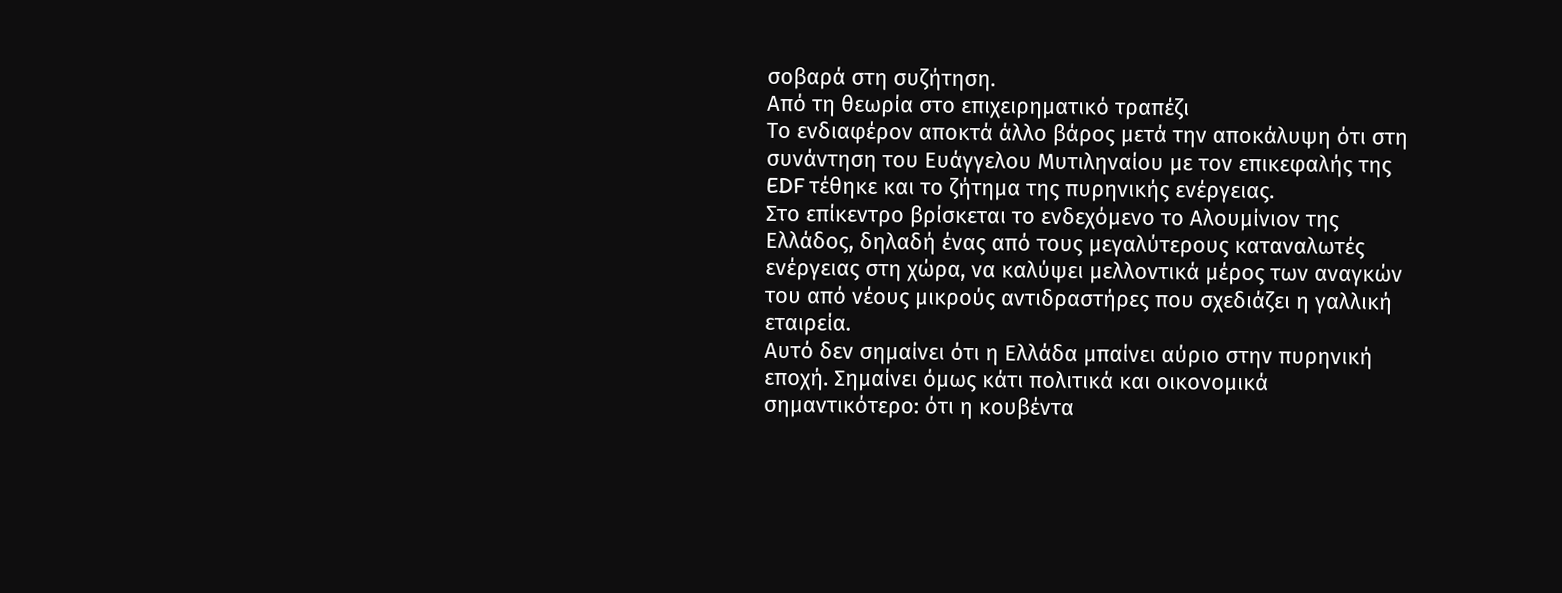σοβαρά στη συζήτηση.
Από τη θεωρία στο επιχειρηματικό τραπέζι
Το ενδιαφέρον αποκτά άλλο βάρος μετά την αποκάλυψη ότι στη συνάντηση του Ευάγγελου Μυτιληναίου με τον επικεφαλής της EDF τέθηκε και το ζήτημα της πυρηνικής ενέργειας.
Στο επίκεντρο βρίσκεται το ενδεχόμενο το Αλουμίνιον της Ελλάδος, δηλαδή ένας από τους μεγαλύτερους καταναλωτές ενέργειας στη χώρα, να καλύψει μελλοντικά μέρος των αναγκών του από νέους μικρούς αντιδραστήρες που σχεδιάζει η γαλλική εταιρεία.
Αυτό δεν σημαίνει ότι η Ελλάδα μπαίνει αύριο στην πυρηνική εποχή. Σημαίνει όμως κάτι πολιτικά και οικονομικά σημαντικότερο: ότι η κουβέντα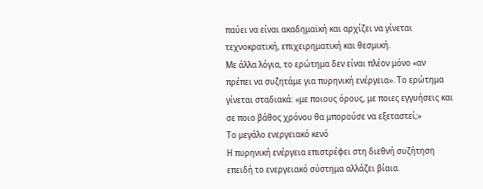παύει να είναι ακαδημαϊκή και αρχίζει να γίνεται τεχνοκρατική, επιχειρηματική και θεσμική.
Με άλλα λόγια, το ερώτημα δεν είναι πλέον μόνο «αν πρέπει να συζητάμε για πυρηνική ενέργεια». Το ερώτημα γίνεται σταδιακά: «με ποιους όρους, με ποιες εγγυήσεις και σε ποιο βάθος χρόνου θα μπορούσε να εξεταστεί;»
Το μεγάλο ενεργειακό κενό
Η πυρηνική ενέργεια επιστρέφει στη διεθνή συζήτηση επειδή το ενεργειακό σύστημα αλλάζει βίαια.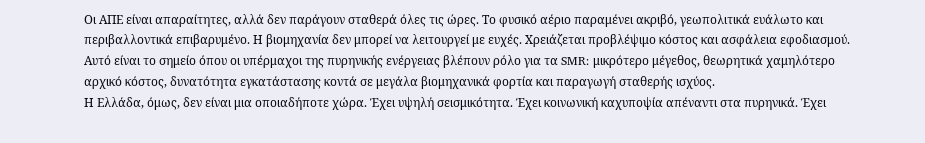Οι ΑΠΕ είναι απαραίτητες, αλλά δεν παράγουν σταθερά όλες τις ώρες. Το φυσικό αέριο παραμένει ακριβό, γεωπολιτικά ευάλωτο και περιβαλλοντικά επιβαρυμένο. Η βιομηχανία δεν μπορεί να λειτουργεί με ευχές. Χρειάζεται προβλέψιμο κόστος και ασφάλεια εφοδιασμού.
Αυτό είναι το σημείο όπου οι υπέρμαχοι της πυρηνικής ενέργειας βλέπουν ρόλο για τα SMR: μικρότερο μέγεθος, θεωρητικά χαμηλότερο αρχικό κόστος, δυνατότητα εγκατάστασης κοντά σε μεγάλα βιομηχανικά φορτία και παραγωγή σταθερής ισχύος.
Η Ελλάδα, όμως, δεν είναι μια οποιαδήποτε χώρα. Έχει υψηλή σεισμικότητα. Έχει κοινωνική καχυποψία απέναντι στα πυρηνικά. Έχει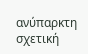ανύπαρκτη σχετική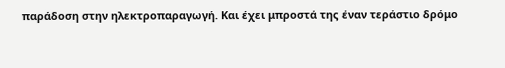παράδοση στην ηλεκτροπαραγωγή. Και έχει μπροστά της έναν τεράστιο δρόμο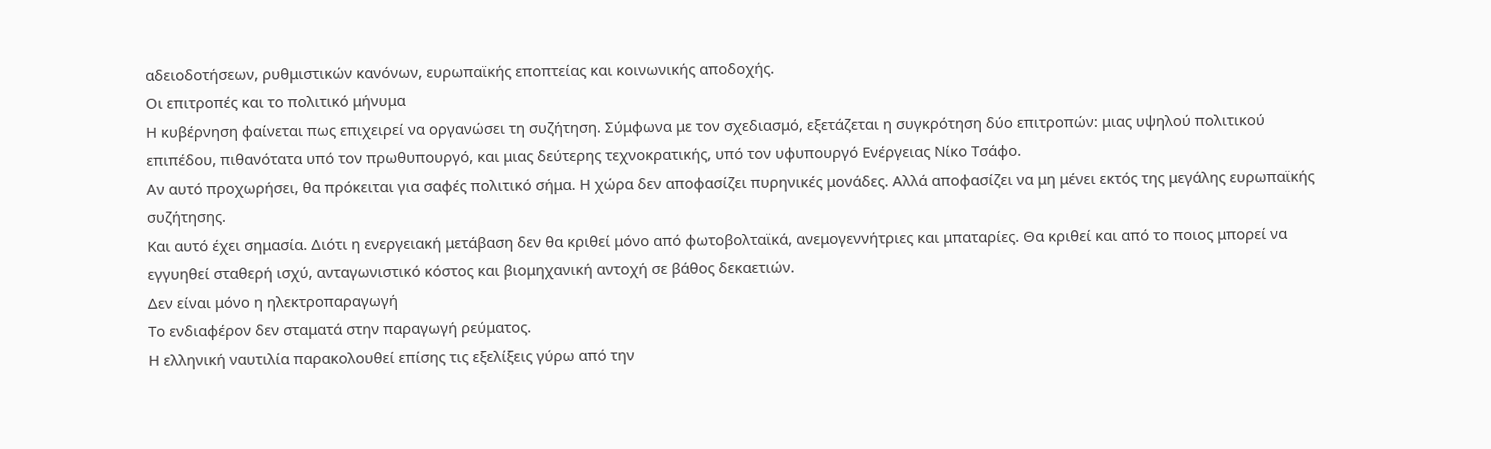αδειοδοτήσεων, ρυθμιστικών κανόνων, ευρωπαϊκής εποπτείας και κοινωνικής αποδοχής.
Οι επιτροπές και το πολιτικό μήνυμα
Η κυβέρνηση φαίνεται πως επιχειρεί να οργανώσει τη συζήτηση. Σύμφωνα με τον σχεδιασμό, εξετάζεται η συγκρότηση δύο επιτροπών: μιας υψηλού πολιτικού επιπέδου, πιθανότατα υπό τον πρωθυπουργό, και μιας δεύτερης τεχνοκρατικής, υπό τον υφυπουργό Ενέργειας Νίκο Τσάφο.
Αν αυτό προχωρήσει, θα πρόκειται για σαφές πολιτικό σήμα. Η χώρα δεν αποφασίζει πυρηνικές μονάδες. Αλλά αποφασίζει να μη μένει εκτός της μεγάλης ευρωπαϊκής συζήτησης.
Και αυτό έχει σημασία. Διότι η ενεργειακή μετάβαση δεν θα κριθεί μόνο από φωτοβολταϊκά, ανεμογεννήτριες και μπαταρίες. Θα κριθεί και από το ποιος μπορεί να εγγυηθεί σταθερή ισχύ, ανταγωνιστικό κόστος και βιομηχανική αντοχή σε βάθος δεκαετιών.
Δεν είναι μόνο η ηλεκτροπαραγωγή
Το ενδιαφέρον δεν σταματά στην παραγωγή ρεύματος.
Η ελληνική ναυτιλία παρακολουθεί επίσης τις εξελίξεις γύρω από την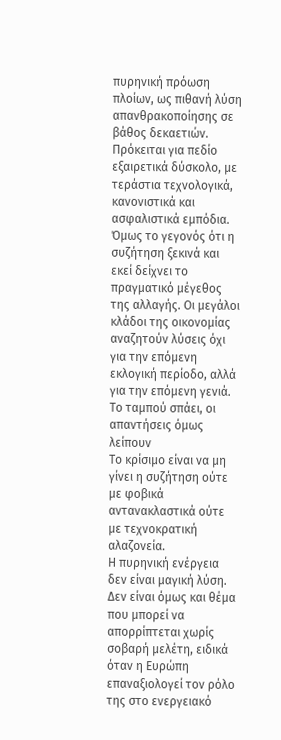πυρηνική πρόωση πλοίων, ως πιθανή λύση απανθρακοποίησης σε βάθος δεκαετιών. Πρόκειται για πεδίο εξαιρετικά δύσκολο, με τεράστια τεχνολογικά, κανονιστικά και ασφαλιστικά εμπόδια.
Όμως το γεγονός ότι η συζήτηση ξεκινά και εκεί δείχνει το πραγματικό μέγεθος της αλλαγής. Οι μεγάλοι κλάδοι της οικονομίας αναζητούν λύσεις όχι για την επόμενη εκλογική περίοδο, αλλά για την επόμενη γενιά.
Το ταμπού σπάει, οι απαντήσεις όμως λείπουν
Το κρίσιμο είναι να μη γίνει η συζήτηση ούτε με φοβικά αντανακλαστικά ούτε με τεχνοκρατική αλαζονεία.
Η πυρηνική ενέργεια δεν είναι μαγική λύση. Δεν είναι όμως και θέμα που μπορεί να απορρίπτεται χωρίς σοβαρή μελέτη, ειδικά όταν η Ευρώπη επαναξιολογεί τον ρόλο της στο ενεργειακό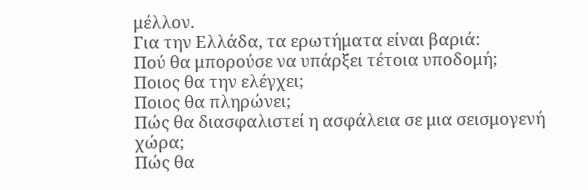μέλλον.
Για την Ελλάδα, τα ερωτήματα είναι βαριά:
Πού θα μπορούσε να υπάρξει τέτοια υποδομή;
Ποιος θα την ελέγχει;
Ποιος θα πληρώνει;
Πώς θα διασφαλιστεί η ασφάλεια σε μια σεισμογενή χώρα;
Πώς θα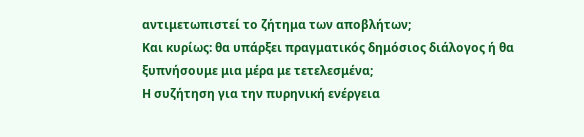αντιμετωπιστεί το ζήτημα των αποβλήτων;
Και κυρίως: θα υπάρξει πραγματικός δημόσιος διάλογος ή θα ξυπνήσουμε μια μέρα με τετελεσμένα;
Η συζήτηση για την πυρηνική ενέργεια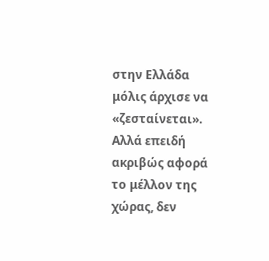στην Ελλάδα μόλις άρχισε να «ζεσταίνεται». Αλλά επειδή ακριβώς αφορά το μέλλον της χώρας, δεν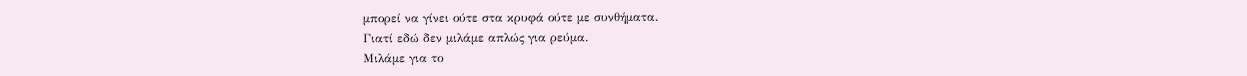μπορεί να γίνει ούτε στα κρυφά ούτε με συνθήματα.
Γιατί εδώ δεν μιλάμε απλώς για ρεύμα.
Μιλάμε για το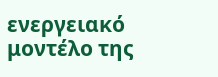ενεργειακό μοντέλο της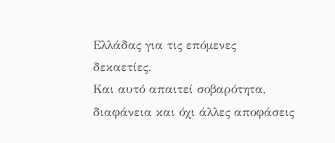Ελλάδας για τις επόμενες δεκαετίες.
Και αυτό απαιτεί σοβαρότητα, διαφάνεια και όχι άλλες αποφάσεις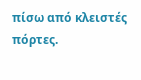πίσω από κλειστές πόρτες.